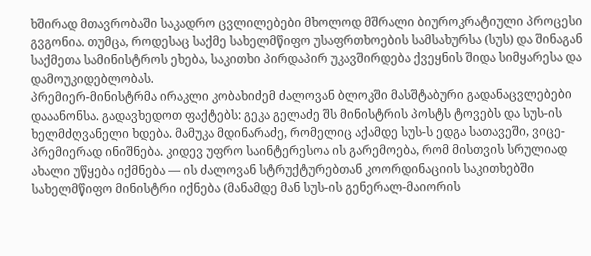ხშირად მთავრობაში საკადრო ცვლილებები მხოლოდ მშრალი ბიუროკრატიული პროცესი გვგონია. თუმცა, როდესაც საქმე სახელმწიფო უსაფრთხოების სამსახურსა (სუს) და შინაგან საქმეთა სამინისტროს ეხება, საკითხი პირდაპირ უკავშირდება ქვეყნის შიდა სიმყარესა და დამოუკიდებლობას.
პრემიერ-მინისტრმა ირაკლი კობახიძემ ძალოვან ბლოკში მასშტაბური გადანაცვლებები დააანონსა. გადავხედოთ ფაქტებს: გეკა გელაძე შს მინისტრის პოსტს ტოვებს და სუს-ის ხელმძღვანელი ხდება. მამუკა მდინარაძე, რომელიც აქამდე სუს-ს ედგა სათავეში, ვიცე-პრემიერად ინიშნება. კიდევ უფრო საინტერესოა ის გარემოება, რომ მისთვის სრულიად ახალი უწყება იქმნება — ის ძალოვან სტრუქტურებთან კოორდინაციის საკითხებში სახელმწიფო მინისტრი იქნება (მანამდე მან სუს-ის გენერალ-მაიორის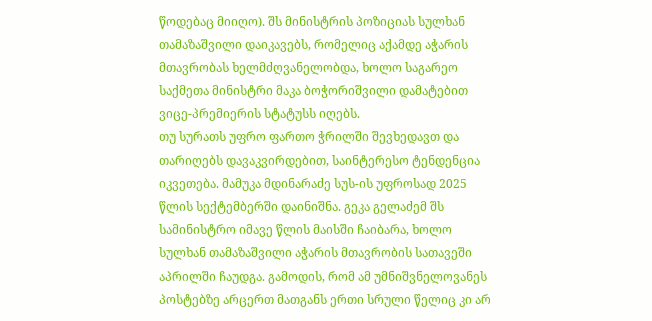წოდებაც მიიღო). შს მინისტრის პოზიციას სულხან თამაზაშვილი დაიკავებს, რომელიც აქამდე აჭარის მთავრობას ხელმძღვანელობდა, ხოლო საგარეო საქმეთა მინისტრი მაკა ბოჭორიშვილი დამატებით ვიცე-პრემიერის სტატუსს იღებს.
თუ სურათს უფრო ფართო ჭრილში შევხედავთ და თარიღებს დავაკვირდებით, საინტერესო ტენდენცია იკვეთება. მამუკა მდინარაძე სუს-ის უფროსად 2025 წლის სექტემბერში დაინიშნა. გეკა გელაძემ შს სამინისტრო იმავე წლის მაისში ჩაიბარა, ხოლო სულხან თამაზაშვილი აჭარის მთავრობის სათავეში აპრილში ჩაუდგა. გამოდის, რომ ამ უმნიშვნელოვანეს პოსტებზე არცერთ მათგანს ერთი სრული წელიც კი არ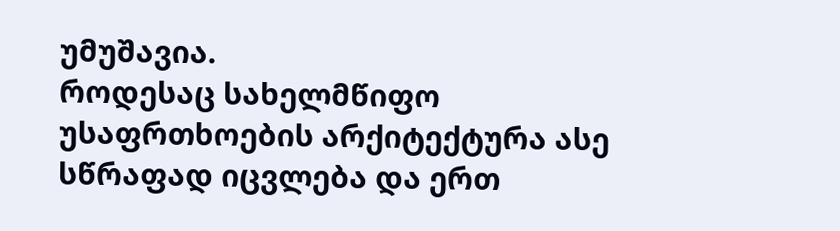უმუშავია.
როდესაც სახელმწიფო უსაფრთხოების არქიტექტურა ასე სწრაფად იცვლება და ერთ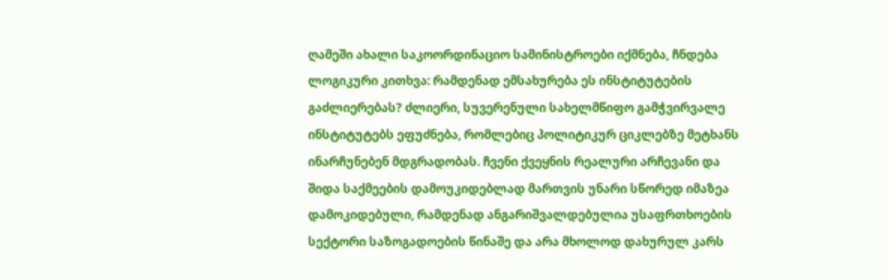ღამეში ახალი საკოორდინაციო სამინისტროები იქმნება, ჩნდება ლოგიკური კითხვა: რამდენად ემსახურება ეს ინსტიტუტების გაძლიერებას? ძლიერი, სუვერენული სახელმწიფო გამჭვირვალე ინსტიტუტებს ეფუძნება, რომლებიც პოლიტიკურ ციკლებზე მეტხანს ინარჩუნებენ მდგრადობას. ჩვენი ქვეყნის რეალური არჩევანი და შიდა საქმეების დამოუკიდებლად მართვის უნარი სწორედ იმაზეა დამოკიდებული, რამდენად ანგარიშვალდებულია უსაფრთხოების სექტორი საზოგადოების წინაშე და არა მხოლოდ დახურულ კარს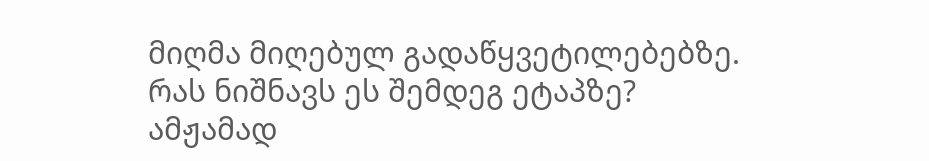მიღმა მიღებულ გადაწყვეტილებებზე.
რას ნიშნავს ეს შემდეგ ეტაპზე?
ამჟამად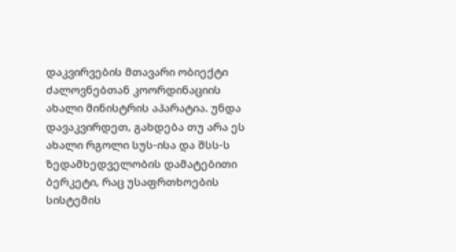დაკვირვების მთავარი ობიექტი ძალოვნებთან კოორდინაციის ახალი მინისტრის აპარატია. უნდა დავაკვირდეთ, გახდება თუ არა ეს ახალი რგოლი სუს-ისა და შსს-ს ზედამხედველობის დამატებითი ბერკეტი, რაც უსაფრთხოების სისტემის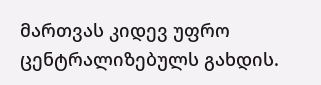მართვას კიდევ უფრო ცენტრალიზებულს გახდის.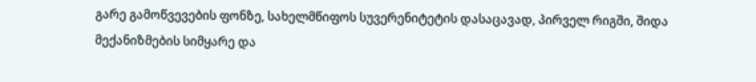გარე გამოწვევების ფონზე, სახელმწიფოს სუვერენიტეტის დასაცავად, პირველ რიგში, შიდა მექანიზმების სიმყარე და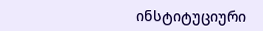ინსტიტუციური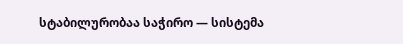სტაბილურობაა საჭირო — სისტემა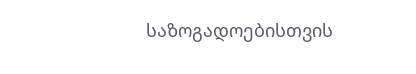საზოგადოებისთვის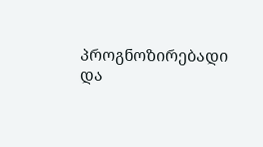პროგნოზირებადი და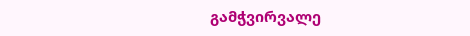გამჭვირვალე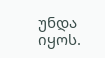უნდა იყოს.